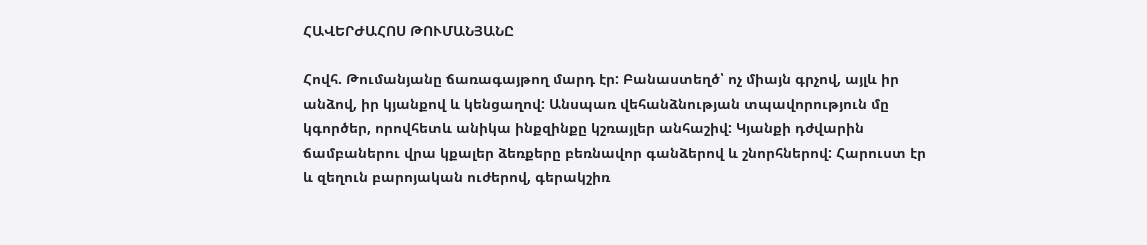ՀԱՎԵՐԺԱՀՈՍ ԹՈՒՄԱՆՅԱՆԸ

Հովհ. Թումանյանը ճառագայթող մարդ էր: Բանաստեղծ՝ ոչ միայն գրչով, այլև իր անձով, իր կյանքով և կենցաղով: Անսպառ վեհանձնության տպավորություն մը կգործեր, որովհետև անիկա ինքզինքը կշռայլեր անհաշիվ: Կյանքի դժվարին ճամբաներու վրա կքալեր ձեռքերը բեռնավոր գանձերով և շնորհներով: Հարուստ էր և զեղուն բարոյական ուժերով, գերակշիռ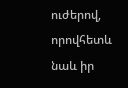ուժերով, որովհետև նաև իր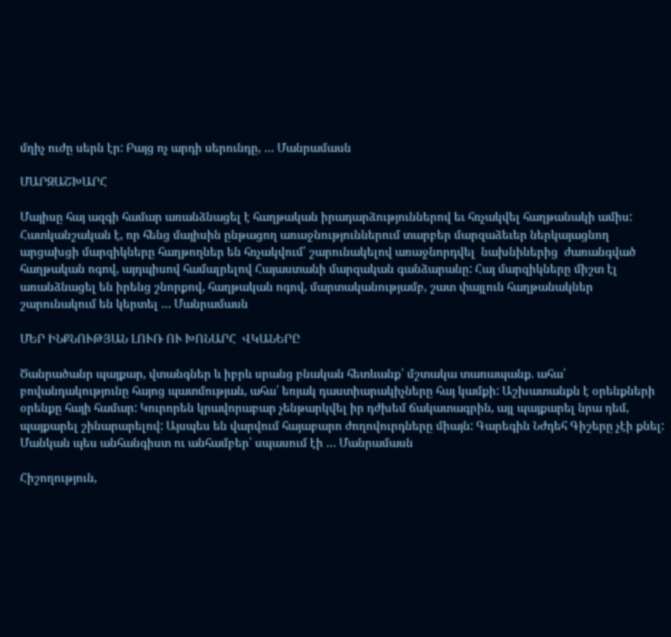մղիչ ուժը սերն էր: Բայց ոչ արդի սերունդը, … Մանրամասն

ՄԱՐԶԱՇԽԱՐՀ

Մայիսը հայ ազգի համար առանձնացել է հաղթական իրադարձություններով եւ հռչակվել հաղթանակի ամիս: Հատկանշական է, որ հենց մայիսին ընթացող առաջնություններում տարբեր մարզաձեւեր ներկայացնող արցախցի մարզիկները հաղթողներ են հռչակվում՝ շարունակելով առաջնորդվել  նախնիներից  ժառանգված հաղթական ոգով, այդպիսով համալրելով Հայաստանի մարզական գանձարանը: Հայ մարզիկները միշտ էլ առանձնացել են իրենց շնորքով, հաղթական ոգով, մարտականությամբ, շատ փայլուն հաղթանակներ շարունակում են կերտել … Մանրամասն

ՄԵՐ ԻՆՔՆՈՒԹՅԱՆ ԼՈՒՌ ՈՒ ԽՈՆԱՐՀ  ՎԿԱՆԵՐԸ

Ծանրածանր պայքար, վտանգներ և իբրև սրանց բնական հետևանք՝ մշտակա տառապանք. ահա՛ բովանդակությունը հայոց պատմության, ահա՛ եռյակ դաստիարակիչները հայ կամքի: Աշխատանքն է օրենքների օրենքը հայի համար: Կուրորեն կրավորաբար չենթարկվել իր դժխեմ ճակատագրին, այլ պայքարել նրա դեմ, պայքարել շինարարելով: Այսպես են վարվում հայաբարո ժողովուրդները միայն: Գարեգին Նժդեհ Գիշերը չէի քնել: Մանկան պես անհանգիստ ու անհամբեր՝ սպասում էի … Մանրամասն

Հիշողություն,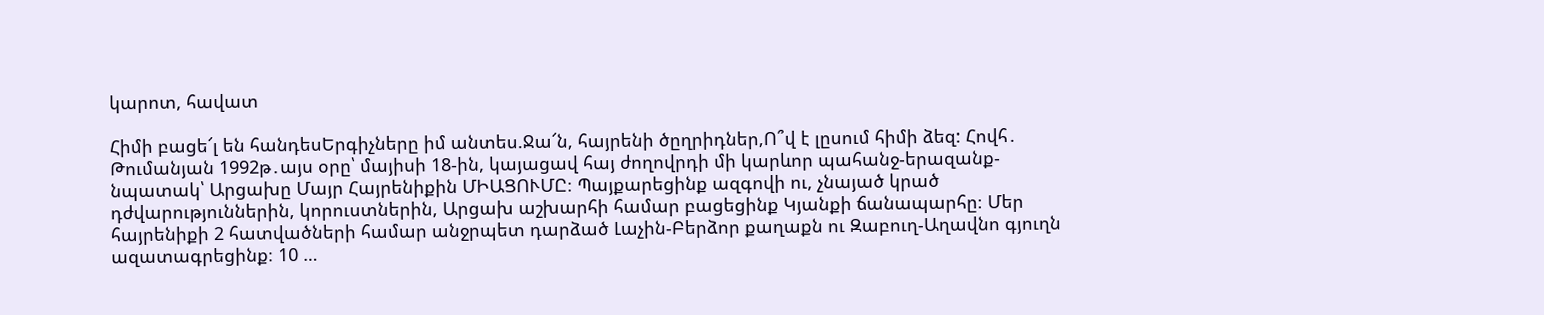կարոտ, հավատ

Հիմի բացե՜լ են հանդեսԵրգիչները իմ անտես.Ջա՜ն, հայրենի ծըղրիդներ,Ո՞վ է լըսում հիմի ձեզ: Հովհ․ Թումանյան 1992թ․այս օրը՝ մայիսի 18-ին, կայացավ հայ ժողովրդի մի կարևոր պահանջ-երազանք-նպատակ՝ Արցախը Մայր Հայրենիքին ՄԻԱՑՈՒՄԸ։ Պայքարեցինք ազգովի ու, չնայած կրած դժվարություններին, կորուստներին, Արցախ աշխարհի համար բացեցինք Կյանքի ճանապարհը։ Մեր հայրենիքի 2 հատվածների համար անջրպետ դարձած Լաչին-Բերձոր քաղաքն ու Զաբուղ-Աղավնո գյուղն ազատագրեցինք։ 10 …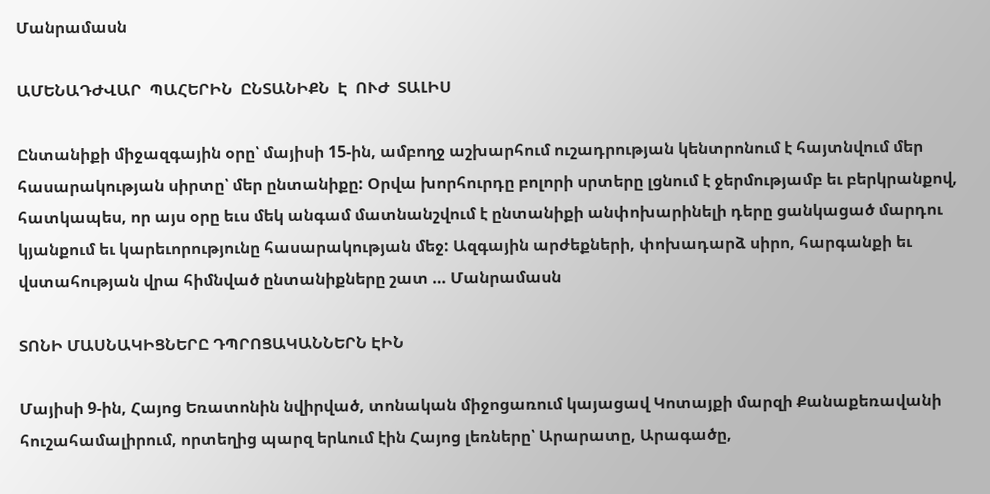Մանրամասն

ԱՄԵՆԱԴԺՎԱՐ  ՊԱՀԵՐԻՆ  ԸՆՏԱՆԻՔՆ  Է  ՈՒԺ  ՏԱԼԻՍ

Ընտանիքի միջազգային օրը՝ մայիսի 15-ին, ամբողջ աշխարհում ուշադրության կենտրոնում է հայտնվում մեր հասարակության սիրտը՝ մեր ընտանիքը: Օրվա խորհուրդը բոլորի սրտերը լցնում է ջերմությամբ եւ բերկրանքով, հատկապես, որ այս օրը եւս մեկ անգամ մատնանշվում է ընտանիքի անփոխարինելի դերը ցանկացած մարդու կյանքում եւ կարեւորությունը հասարակության մեջ: Ազգային արժեքների, փոխադարձ սիրո, հարգանքի եւ վստահության վրա հիմնված ընտանիքները շատ … Մանրամասն

ՏՈՆԻ ՄԱՍՆԱԿԻՑՆԵՐԸ ԴՊՐՈՑԱԿԱՆՆԵՐՆ ԷԻՆ

Մայիսի 9-ին, Հայոց Եռատոնին նվիրված, տոնական միջոցառում կայացավ Կոտայքի մարզի Քանաքեռավանի հուշահամալիրում, որտեղից պարզ երևում էին Հայոց լեռները՝ Արարատը, Արագածը,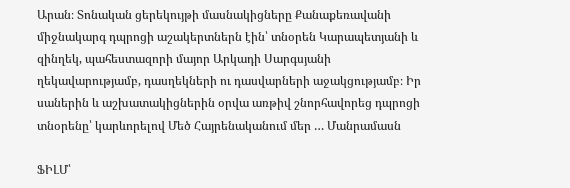Արան։ Տոնական ցերեկույթի մասնակիցները Քանաքեռավանի միջնակարգ դպրոցի աշակերտներն էին՝ տնօրեն Կարապետյանի և զինղեկ, պահեստազորի մայոր Արկադի Սարգսյանի ղեկավարությամբ, դասղեկների ու դասվարների աջակցությամբ։ Իր սաներին և աշխատակիցներին օրվա առթիվ շնորհավորեց դպրոցի տնօրենը՝ կարևորելով Մեծ Հայրենականում մեր … Մանրամասն

ՖԻԼՄ՝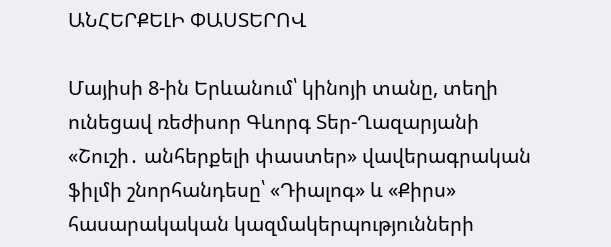ԱՆՀԵՐՔԵԼԻ ՓԱՍՏԵՐՈՎ

Մայիսի 8-ին Երևանում՝ կինոյի տանը, տեղի ունեցավ ռեժիսոր Գևորգ Տեր-Ղազարյանի «Շուշի․ անհերքելի փաստեր» վավերագրական ֆիլմի շնորհանդեսը՝ «Դիալոգ» և «Քիրս» հասարակական կազմակերպությունների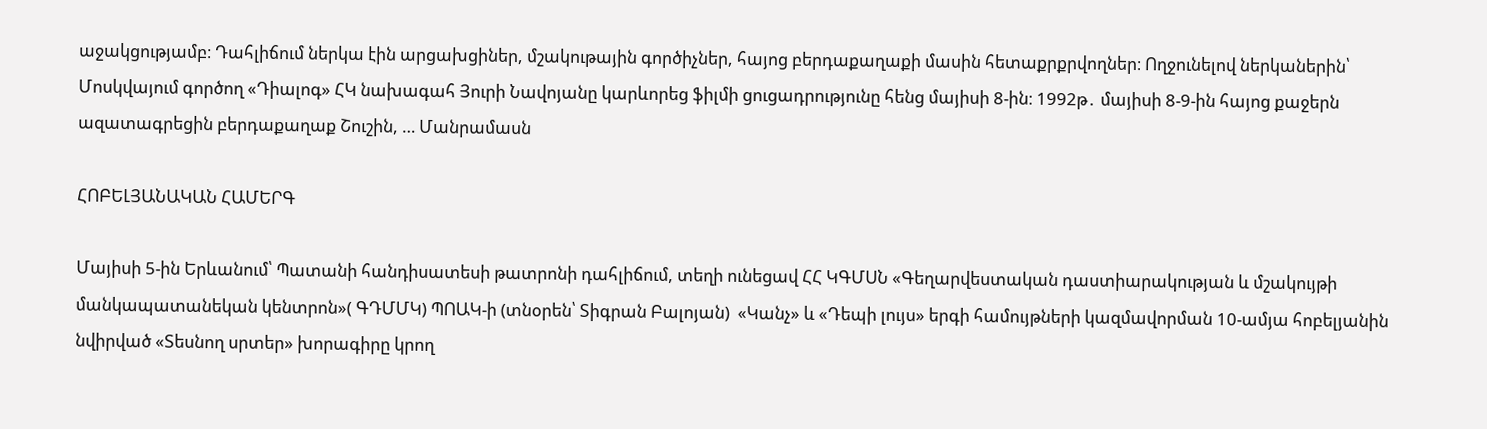աջակցությամբ։ Դահլիճում ներկա էին արցախցիներ, մշակութային գործիչներ, հայոց բերդաքաղաքի մասին հետաքրքրվողներ։ Ողջունելով ներկաներին՝ Մոսկվայում գործող «Դիալոգ» ՀԿ նախագահ Յուրի Նավոյանը կարևորեց ֆիլմի ցուցադրությունը հենց մայիսի 8-ին։ 1992թ․ մայիսի 8-9-ին հայոց քաջերն ազատագրեցին բերդաքաղաք Շուշին, … Մանրամասն

ՀՈԲԵԼՅԱՆԱԿԱՆ ՀԱՄԵՐԳ

Մայիսի 5-ին Երևանում՝ Պատանի հանդիսատեսի թատրոնի դահլիճում, տեղի ունեցավ ՀՀ ԿԳՄՍՆ «Գեղարվեստական դաստիարակության և մշակույթի մանկապատանեկան կենտրոն»( ԳԴՄՄԿ) ՊՈԱԿ-ի (տնօրեն՝ Տիգրան Բալոյան)  «Կանչ» և «Դեպի լույս» երգի համույթների կազմավորման 10-ամյա հոբելյանին նվիրված «Տեսնող սրտեր» խորագիրը կրող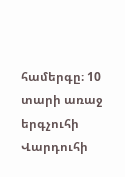համերգը։ 10 տարի առաջ երգչուհի Վարդուհի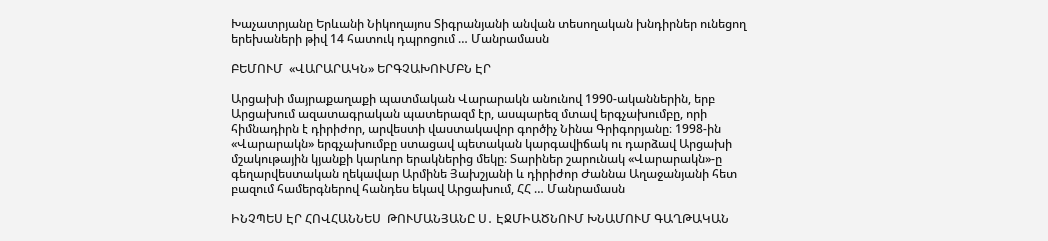Խաչատրյանը Երևանի Նիկողայոս Տիգրանյանի անվան տեսողական խնդիրներ ունեցող երեխաների թիվ 14 հատուկ դպրոցում … Մանրամասն

ԲԵՄՈՒՄ  «ՎԱՐԱՐԱԿՆ» ԵՐԳՉԱԽՈՒՄԲՆ ԷՐ

Արցախի մայրաքաղաքի պատմական Վարարակն անունով 1990-ականներին, երբ Արցախում ազատագրական պատերազմ էր, ասպարեզ մտավ երգչախումբը, որի հիմնադիրն է դիրիժոր, արվեստի վաստակավոր գործիչ Նինա Գրիգորյանը։ 1998-ին «Վարարակն» երգչախումբը ստացավ պետական կարգավիճակ ու դարձավ Արցախի մշակութային կյանքի կարևոր երակներից մեկը։ Տարիներ շարունակ «Վարարակն»-ը գեղարվեստական ղեկավար Արմինե Յախշյանի և դիրիժոր Ժաննա Աղաջանյանի հետ բազում համերգներով հանդես եկավ Արցախում, ՀՀ … Մանրամասն

ԻՆՉՊԵՍ ԷՐ ՀՈՎՀԱՆՆԵՍ  ԹՈՒՄԱՆՅԱՆԸ Ս․ ԷՋՄԻԱԾՆՈՒՄ ԽՆԱՄՈՒՄ ԳԱՂԹԱԿԱՆ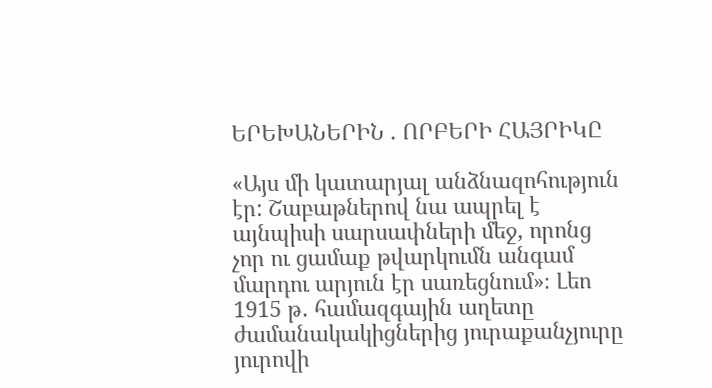ԵՐԵԽԱՆԵՐԻՆ . ՈՐԲԵՐԻ ՀԱՅՐԻԿԸ

«Այս մի կատարյալ անձնազոհություն էր: Շաբաթներով նա ապրել է այնպիսի սարսափների մեջ, որոնց չոր ու ցամաք թվարկումն անգամ մարդու արյուն էր սառեցնում»։ Լեո 1915 թ․ համազգային աղետը ժամանակակիցներից յուրաքանչյուրը յուրովի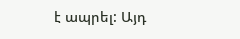է ապրել: Այդ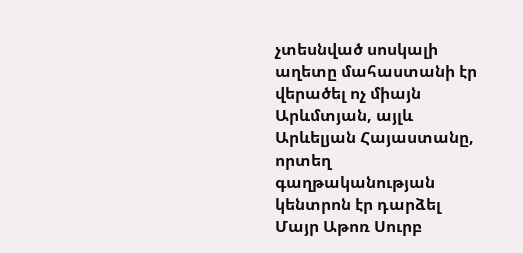չտեսնված սոսկալի աղետը մահաստանի էր վերածել ոչ միայն Արևմտյան, այլև Արևելյան Հայաստանը, որտեղ գաղթականության կենտրոն էր դարձել Մայր Աթոռ Սուրբ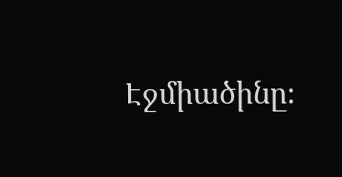Էջմիածինը։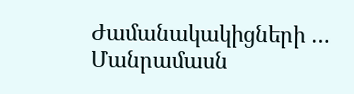Ժամանակակիցների … Մանրամասն